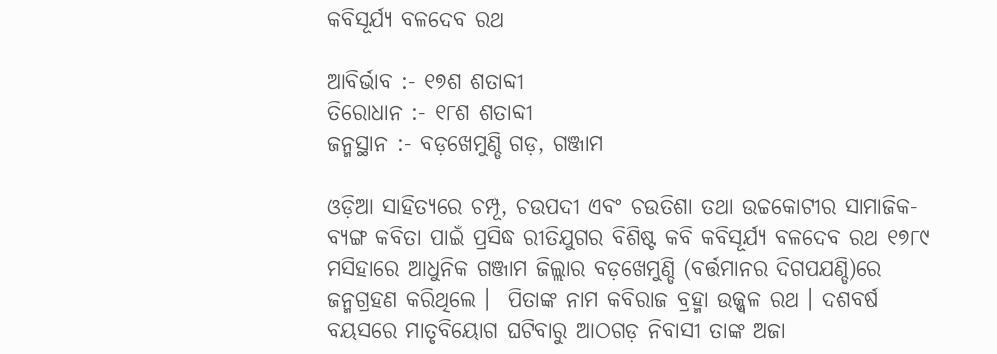କବିସୂର୍ଯ୍ୟ ବଳଦେବ ରଥ

ଆବିର୍ଭାବ :- ୧୭ଶ ଶତାବ୍ଦୀ
ତିରୋଧାନ :- ୧୮ଶ ଶତାବ୍ଦୀ
ଜନ୍ମସ୍ଥାନ :- ବଡ଼ଖେମୁଣ୍ଡି ଗଡ଼, ଗଞ୍ଜାମ

ଓଡ଼ିଆ ସାହିତ୍ୟରେ ଚମ୍ପୂ, ଚଉପଦୀ ଏବଂ ଚଉତିଶା ତଥା ଉଚ୍ଚକୋଟୀର ସାମାଜିକ-ବ୍ୟଙ୍ଗ କବିତା ପାଇଁ ପ୍ରସିଦ୍ଧ ରୀତିଯୁଗର ବିଶିଷ୍ଟ କବି କବିସୂର୍ଯ୍ୟ ବଳଦେବ ରଥ ୧୭୮୯ ମସିହାରେ ଆଧୁନିକ ଗଞ୍ଜାମ ଜିଲ୍ଲାର ବଡ଼ଖେମୁଣ୍ଡି (ବର୍ତ୍ତମାନର ଦିଗପଯଣ୍ଡି)ରେ ଜନ୍ମଗ୍ରହଣ କରିଥିଲେ ।  ପିତାଙ୍କ ନାମ କବିରାଜ ବ୍ରହ୍ମା ଉଜ୍ଜ୍ୱଳ ରଥ । ଦଶବର୍ଷ ବୟସରେ ମାତୃବିୟୋଗ ଘଟିବାରୁ ଆଠଗଡ଼ ନିବାସୀ ତାଙ୍କ ଅଜା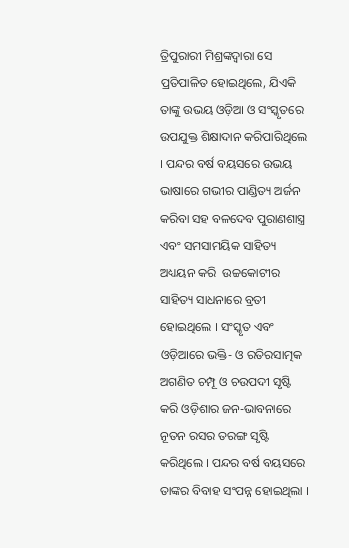ତ୍ରିପୁରାରୀ ମିଶ୍ରଙ୍କଦ୍ୱାରା ସେ ପ୍ରତିପାଳିତ ହୋଇଥିଲେ, ଯିଏକି ତାଙ୍କୁ ଉଭୟ ଓଡ଼ିଆ ଓ ସଂସ୍କୃତରେ ଉପଯୁକ୍ତ ଶିକ୍ଷାଦାନ କରିପାରିଥିଲେ । ପନ୍ଦର ବର୍ଷ ବୟସରେ ଉଭୟ ଭାଷାରେ ଗଭୀର ପାଣ୍ଡିତ୍ୟ ଅର୍ଜନ କରିବା ସହ ବଳଦେବ ପୁରାଣଶାସ୍ତ୍ର ଏବଂ ସମସାମୟିକ ସାହିତ୍ୟ ଅଧ୍ୟୟନ କରି  ଉଚ୍ଚକୋଟୀର ସାହିତ୍ୟ ସାଧନାରେ ବ୍ରତୀ ହୋଇଥିଲେ । ସଂସ୍କୃତ ଏବଂ ଓଡ଼ିଆରେ ଭକ୍ତି- ଓ ରତିରସାତ୍ମକ ଅଗଣିତ ଚମ୍ପୂ ଓ ଚଉପଦୀ ସୃଷ୍ଟି କରି ଓଡ଼ିଶାର ଜନ-ଭାବନାରେ ନୂତନ ରସର ତରଙ୍ଗ ସୃଷ୍ଟି କରିଥିଲେ । ପନ୍ଦର ବର୍ଷ ବୟସରେ ତାଙ୍କର ବିବାହ ସଂପନ୍ନ ହୋଇଥିଲା ।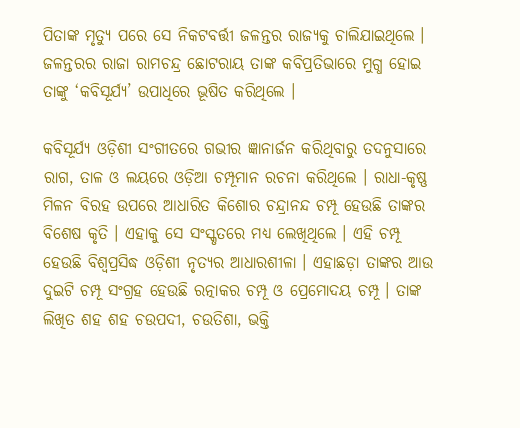ପିତାଙ୍କ ମୃତ୍ୟୁ ପରେ ସେ ନିକଟବର୍ତ୍ତୀ ଜଳନ୍ତର ରାଜ୍ୟକୁ ଚାଲିଯାଇଥିଲେ ।  ଜଳନ୍ତରର ରାଜା ରାମଚନ୍ଦ୍ର ଛୋଟରାୟ ତାଙ୍କ କବିପ୍ରତିଭାରେ ମୁଗ୍ଧ ହୋଇ ତାଙ୍କୁ ‘କବିସୂର୍ଯ୍ୟ’ ଉପାଧିରେ ଭୂଷିତ କରିଥିଲେ ।

କବିସୂର୍ଯ୍ୟ ଓଡ଼ିଶୀ ସଂଗୀତରେ ଗଭୀର ଜ୍ଞାନାର୍ଜନ କରିଥିବାରୁ ତଦନୁସାରେ ରାଗ, ତାଳ ଓ ଲୟରେ ଓଡ଼ିଆ ଚମ୍ପୂମାନ ରଚନା କରିଥିଲେ । ରାଧା-କୃଷ୍ଣ ମିଳନ ବିରହ ଉପରେ ଆଧାରିତ କିଶୋର ଚନ୍ଦ୍ରାନନ୍ଦ ଚମ୍ପୂ ହେଉଛି ତାଙ୍କର ବିଶେଷ କୃତି । ଏହାକୁ ସେ ସଂସ୍କୃତରେ ମଧ୍ୟ ଲେଖିଥିଲେ । ଏହି ଚମ୍ପୂ ହେଉଛି ବିଶ୍ୱପ୍ରସିଦ୍ଧ ଓଡ଼ିଶୀ ନୃତ୍ୟର ଆଧାରଶୀଳା । ଏହାଛଡ଼ା ତାଙ୍କର ଆଉ ଦୁଇଟି ଚମ୍ପୂ ସଂଗ୍ରହ ହେଉଛି ରତ୍ନାକର ଚମ୍ପୂ ଓ ପ୍ରେମୋଦୟ ଚମ୍ପୂ । ତାଙ୍କ ଲିଖିତ ଶହ ଶହ ଚଉପଦୀ, ଚଉତିଶା, ଭକ୍ତି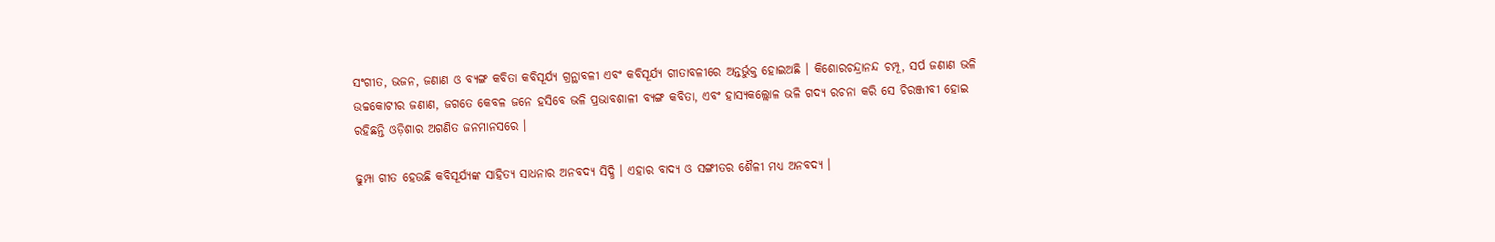ସଂଗୀତ, ଭଜନ, ଜଣାଣ ଓ ବ୍ୟଙ୍ଗ କବିତା କବିସୂର୍ଯ୍ୟ ଗ୍ରନ୍ଥାବଳୀ ଏବଂ କବିସୂର୍ଯ୍ୟ ଗୀତାବଳୀରେ ଅନ୍ତର୍ଭୁକ୍ତ ହୋଇଅଛି । କିଶୋରଚନ୍ଦ୍ରାନନ୍ଦ ଚମ୍ପୂ, ସର୍ପ ଜଣାଣ ଭଳି ଉଚ୍ଚକୋଟୀର ଜଣାଣ, ଜଗତେ କେବଳ ଜନେ ହସିବେ ଭଳି ପ୍ରଭାବଶାଳୀ ବ୍ୟଙ୍ଗ କବିତା, ଏବଂ ହାସ୍ୟକଲ୍ଲୋଳ ଭଳି ଗଦ୍ୟ ରଚନା କରି ସେ ଚିରଞ୍ଜୀବୀ ହୋଇ ରହିଛନ୍ତି ଓଡ଼ିଶାର ଅଗଣିତ ଜନମାନସରେ ।

ଢୁମ୍ପା ଗୀତ ହେଉଛି କବିସୂର୍ଯ୍ୟଙ୍କ ସାହିତ୍ୟ ସାଧନାର ଅନବଦ୍ୟ ସିଦ୍ଧି । ଏହାର ବାଦ୍ୟ ଓ ସଙ୍ଗୀତର ଶୈଳୀ ମଧ୍ୟ ଅନବଦ୍ୟ ।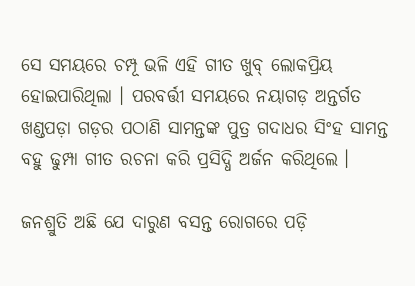ସେ ସମୟରେ ଚମ୍ପୂ ଭଳି ଏହି ଗୀତ ଖୁବ୍‍ ଲୋକପ୍ରିୟ ହୋଇପାରିଥିଲା । ପରବର୍ତ୍ତୀ ସମୟରେ ନୟାଗଡ଼ ଅନ୍ତର୍ଗତ ଖଣ୍ଡପଡ଼ା ଗଡ଼ର ପଠାଣି ସାମନ୍ତଙ୍କ ପୁତ୍ର ଗଦାଧର ସିଂହ ସାମନ୍ତ ବହୁ ଢୁମ୍ପା ଗୀତ ରଚନା କରି ପ୍ରସିଦ୍ଧି ଅର୍ଜନ କରିଥିଲେ ।

ଜନଶ୍ରୁତି ଅଛି ଯେ ଦାରୁଣ ବସନ୍ତ ରୋଗରେ ପଡ଼ି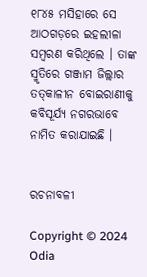୧୮୪୫ ମସିହାରେ ସେ ଆଠଗଡ଼ରେ ଇହଲୀଳା ସମ୍ବରଣ କରିଥିଲେ । ତାଙ୍କ ସ୍ମୃତିରେ ଗଞ୍ଜାମ ଜିଲ୍ଲାର ତତ୍‍କାଳୀନ ବୋଇରାଣୀକୁ କବିସୂର୍ଯ୍ୟ ନଗରଭାବେ ନାମିତ କରାଯାଇଛି ।


ରଚନାବଳୀ

Copyright © 2024 Odia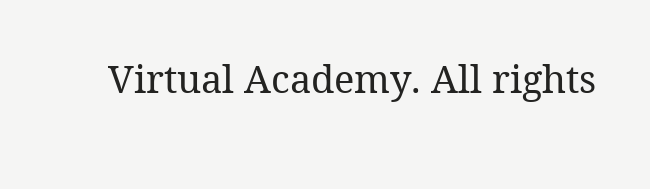Virtual Academy. All rights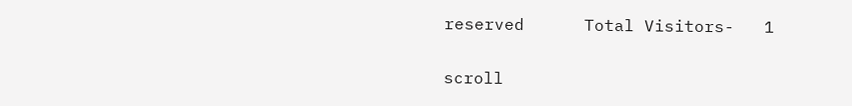reserved      Total Visitors-   1

scroll